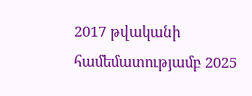2017 թվականի համեմատությամբ 2025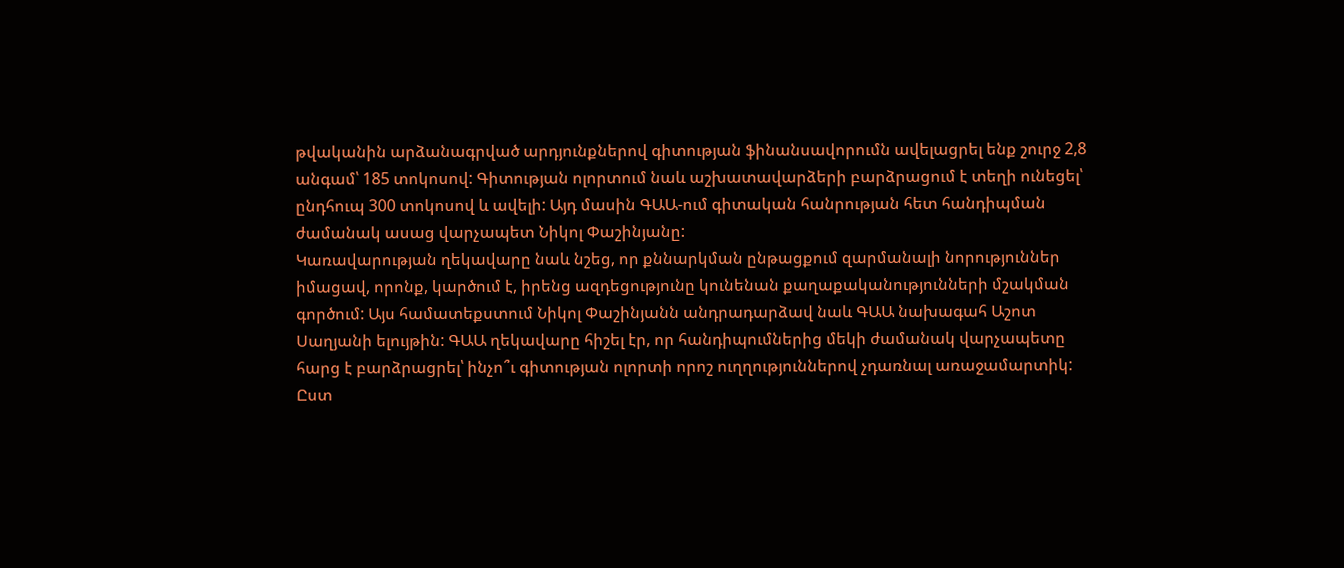թվականին արձանագրված արդյունքներով գիտության ֆինանսավորումն ավելացրել ենք շուրջ 2,8 անգամ՝ 185 տոկոսով: Գիտության ոլորտում նաև աշխատավարձերի բարձրացում է տեղի ունեցել՝ ընդհուպ 300 տոկոսով և ավելի: Այդ մասին ԳԱԱ-ում գիտական հանրության հետ հանդիպման ժամանակ ասաց վարչապետ Նիկոլ Փաշինյանը:
Կառավարության ղեկավարը նաև նշեց, որ քննարկման ընթացքում զարմանալի նորություններ իմացավ, որոնք, կարծում է, իրենց ազդեցությունը կունենան քաղաքականությունների մշակման գործում: Այս համատեքստում Նիկոլ Փաշինյանն անդրադարձավ նաև ԳԱԱ նախագահ Աշոտ Սաղյանի ելույթին: ԳԱԱ ղեկավարը հիշել էր, որ հանդիպումներից մեկի ժամանակ վարչապետը հարց է բարձրացրել՝ ինչո՞ւ գիտության ոլորտի որոշ ուղղություններով չդառնալ առաջամարտիկ: Ըստ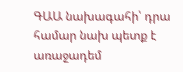ԳԱԱ նախագահի՝ դրա համար նախ պետք է առաջադեմ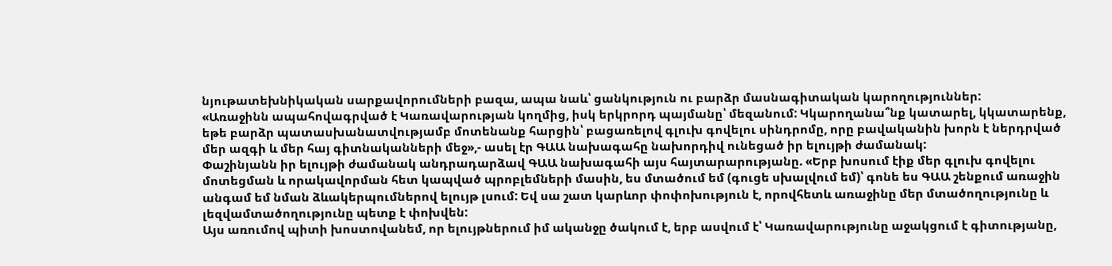նյութատեխնիկական սարքավորումների բազա, ապա նաև՝ ցանկություն ու բարձր մասնագիտական կարողություններ:
«Առաջինն ապահովագրված է Կառավարության կողմից, իսկ երկրորդ պայմանը՝ մեզանում: Կկարողանա՞նք կատարել, կկատարենք, եթե բարձր պատասխանատվությամբ մոտենանք հարցին՝ բացառելով գլուխ գովելու սինդրոմը, որը բավականին խորն է ներդրված մեր ազգի և մեր հայ գիտնականների մեջ»,- ասել էր ԳԱԱ նախագահը նախորդիվ ունեցած իր ելույթի ժամանակ:
Փաշինյանն իր ելույթի ժամանակ անդրադարձավ ԳԱԱ նախագահի այս հայտարարությանը. «Երբ խոսում էիք մեր գլուխ գովելու մոտեցման և որակավորման հետ կապված պրոբլեմների մասին, ես մտածում եմ (գուցե սխալվում եմ)՝ գոնե ես ԳԱԱ շենքում առաջին անգամ եմ նման ձևակերպումներով ելույթ լսում: Եվ սա շատ կարևոր փոփոխություն է, որովհետև առաջինը մեր մտածողությունը և լեզվամտածողությունը պետք է փոխվեն:
Այս առումով պիտի խոստովանեմ, որ ելույթներում իմ ականջը ծակում է, երբ ասվում է՝ Կառավարությունը աջակցում է գիտությանը,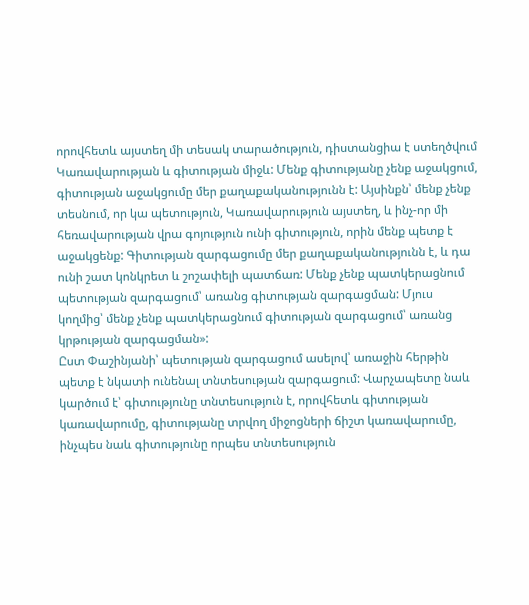որովհետև այստեղ մի տեսակ տարածություն, դիստանցիա է ստեղծվում Կառավարության և գիտության միջև: Մենք գիտությանը չենք աջակցում, գիտության աջակցումը մեր քաղաքականությունն է: Այսինքն՝ մենք չենք տեսնում, որ կա պետություն, Կառավարություն այստեղ, և ինչ-որ մի հեռավարության վրա գոյություն ունի գիտություն, որին մենք պետք է աջակցենք: Գիտության զարգացումը մեր քաղաքականությունն է, և դա ունի շատ կոնկրետ և շոշափելի պատճառ: Մենք չենք պատկերացնում պետության զարգացում՝ առանց գիտության զարգացման: Մյուս կողմից՝ մենք չենք պատկերացնում գիտության զարգացում՝ առանց կրթության զարգացման»:
Ըստ Փաշինյանի՝ պետության զարգացում ասելով՝ առաջին հերթին պետք է նկատի ունենալ տնտեսության զարգացում: Վարչապետը նաև կարծում է՝ գիտությունը տնտեսություն է, որովհետև գիտության կառավարումը, գիտությանը տրվող միջոցների ճիշտ կառավարումը, ինչպես նաև գիտությունը որպես տնտեսություն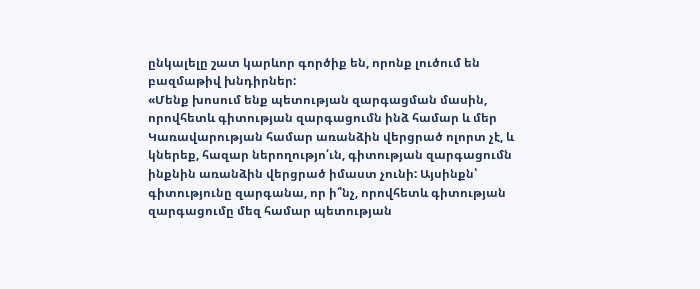ընկալելը շատ կարևոր գործիք են, որոնք լուծում են բազմաթիվ խնդիրներ:
«Մենք խոսում ենք պետության զարգացման մասին, որովհետև գիտության զարգացումն ինձ համար և մեր Կառավարության համար առանձին վերցրած ոլորտ չէ, և կներեք, հազար ներողությո՛ւն, գիտության զարգացումն ինքնին առանձին վերցրած իմաստ չունի: Այսինքն՝ գիտությունը զարգանա, որ ի՞նչ, որովհետև գիտության զարգացումը մեզ համար պետության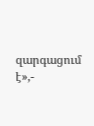զարգացում է»,-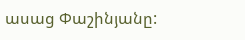ասաց Փաշինյանը: